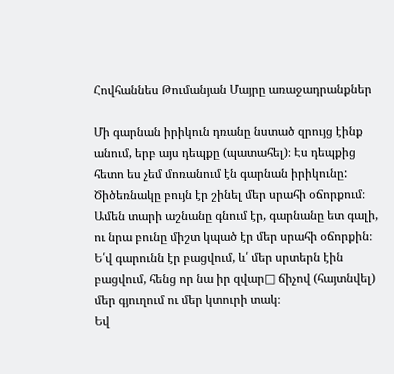Հովհաննես Թումանյան Մայրը առաջադրանքներ

Մի գարնան իրիկուն դռանը նստած զրույց էինք անում, երբ այս դեպքը (պատահել)։ Էս դեպքից  հետո ես չեմ մոռանում էն գարնան իրիկունը: Ծիծեռնակը բույն էր շինել մեր սրահի օճորքում։ Ամեն տարի աշնանը գնում էր, գարնանը ետ գալի, ու նրա բունը միշտ կպած էր մեր սրահի օճորքին։ Ե՛վ գարունն էր բացվում, և՛ մեր սրտերն էին բացվում, հենց որ նա իր զվար□ ճիչով (հայտնվել) մեր գյուղում ու մեր կտուրի տակ։
Եվ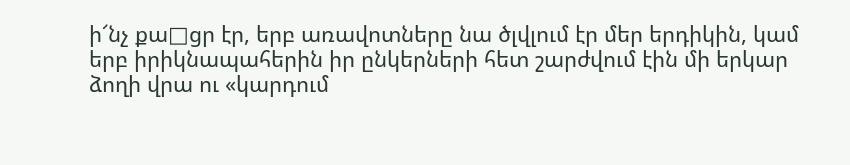ի՜նչ քա□ցր էր, երբ առավոտները նա ծլվլում էր մեր երդիկին, կամ երբ իրիկնապահերին իր ընկերների հետ շարժվում էին մի երկար ձողի վրա ու «կարդում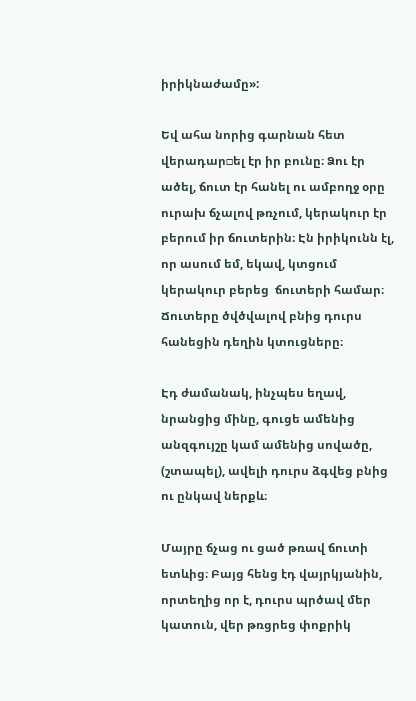իրիկնաժամը»:

Եվ ահա նորից գարնան հետ վերադար□ել էր իր բունը։ Ձու էր ածել, ճուտ էր հանել ու ամբողջ օրը ուրախ ճչալով թռչում, կերակուր էր բերում իր ճուտերին։ Էն իրիկունն էլ, որ ասում եմ, եկավ, կտցում կերակուր բերեց  ճուտերի համար։ Ճուտերը ծվծվալով բնից դուրս հանեցին դեղին կտուցները։

Էդ ժամանակ, ինչպես եղավ, նրանցից մինը, գուցե ամենից անզգույշը կամ ամենից սովածը, (շտապել), ավելի դուրս ձգվեց բնից ու ընկավ ներքև։

Մայրը ճչաց ու ցած թռավ ճուտի ետևից։ Բայց հենց էդ վայրկյանին, որտեղից որ է, դուրս պրծավ մեր կատուն, վեր թռցրեց փոքրիկ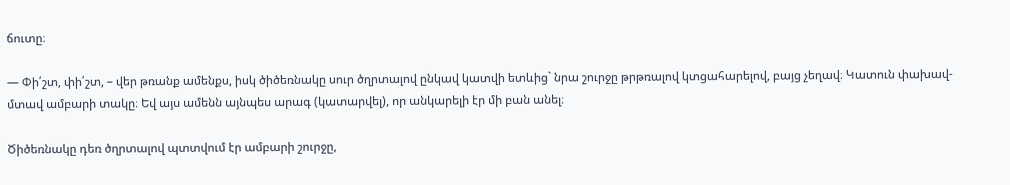ճուտը։

— Փի՛շտ, փի՛շտ, – վեր թռանք ամենքս, իսկ ծիծեռնակը սուր ծղրտալով ընկավ կատվի ետևից` նրա շուրջը թրթռալով կտցահարելով, բայց չեղավ։ Կատուն փախավ- մտավ ամբարի տակը։ Եվ այս ամենն այնպես արագ (կատարվել), որ անկարելի էր մի բան անել։

Ծիծեռնակը դեռ ծղրտալով պտտվում էր ամբարի շուրջը,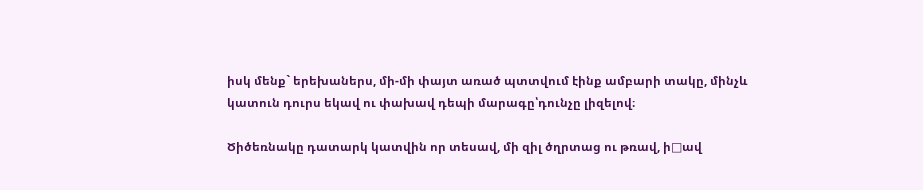իսկ մենք` երեխաներս, մի-մի փայտ առած պտտվում էինք ամբարի տակը, մինչև կատուն դուրս եկավ ու փախավ դեպի մարագը՝դունչը լիզելով։

Ծիծեռնակը դատարկ կատվին որ տեսավ, մի զիլ ծղրտաց ու թռավ, ի□ավ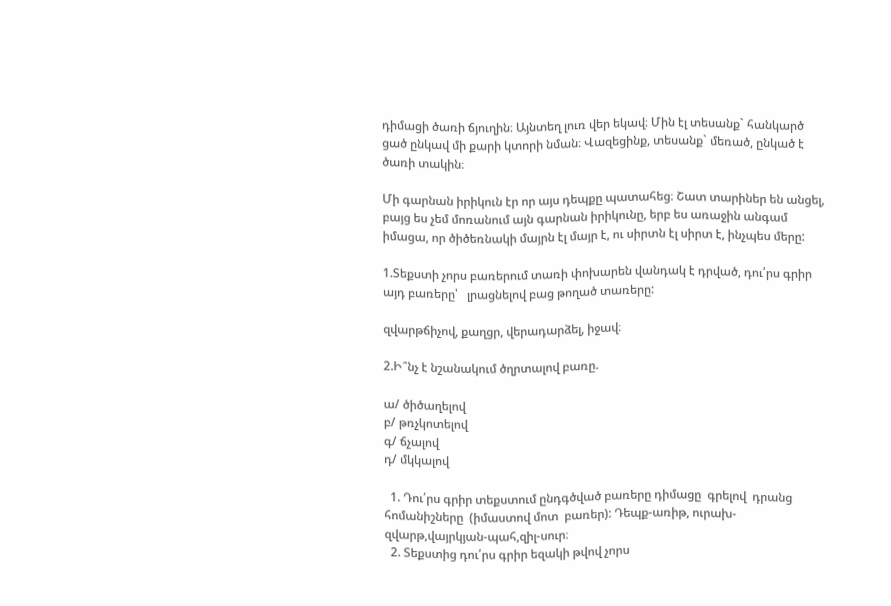դիմացի ծառի ճյուղին։ Այնտեղ լուռ վեր եկավ։ Մին էլ տեսանք` հանկարծ ցած ընկավ մի քարի կտորի նման։ Վազեցինք, տեսանք` մեռած, ընկած է ծառի տակին։

Մի գարնան իրիկուն էր որ այս դեպքը պատահեց։ Շատ տարիներ են անցել, բայց ես չեմ մոռանում այն գարնան իրիկունը, երբ ես առաջին անգամ իմացա, որ ծիծեռնակի մայրն էլ մայր է, ու սիրտն էլ սիրտ է, ինչպես մերը:

1.Տեքստի չորս բառերում տառի փոխարեն վանդակ է դրված, դու՛րս գրիր այդ բառերը՝   լրացնելով բաց թողած տառերը:

զվարթճիչով, քաղցր, վերադարձել, իջավ։

2.Ի՞նչ է նշանակում ծղրտալով բառը.

ա/ ծիծաղելով
բ/ թռչկոտելով
գ/ ճչալով
դ/ մկկալով

  1. Դու՛րս գրիր տեքստում ընդգծված բառերը դիմացը  գրելով  դրանց  հոմանիշները  (իմաստով մոտ  բառեր): Դեպք-առիթ, ուրախ-զվարթ,վայրկյան-պահ,զիլ-սուր։
  2. Տեքստից դու՛րս գրիր եզակի թվով չորս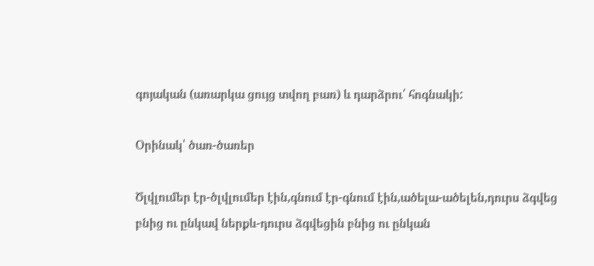գոյական (առարկա ցույց տվող բառ) և դարձրու՛ հոգնակի:

Օրինակ՝ ծառ-ծառեր

Ծլվլումեր էր-ծլվլումեր էին,գնում էր-գնում էին,ածելա-ածելեն,դուրս ձգվեց բնից ու ընկավ ներքև-դուրս ձգվեցին բնից ու ընկան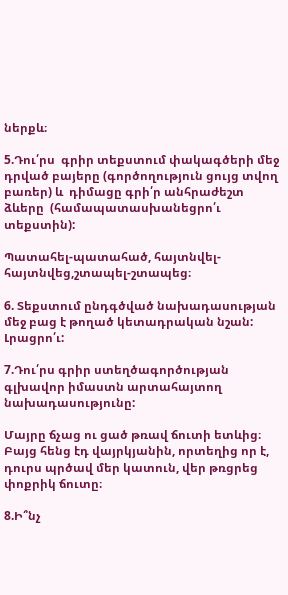ներքև։

5.Դու՛րս  գրիր տեքստում փակագծերի մեջ  դրված բայերը (գործողություն ցույց տվող բառեր) և  դիմացը գրի՛ր անհրաժեշտ ձևերը  (համապատասխանեցրո՛ւ տեքստին):

Պատահել-պատահած, հայտնվել-հայտնվեց,շտապել-շտապեց։

6. Տեքստում ընդգծված նախադասության մեջ բաց է թողած կետադրական նշան: Լրացրո՛ւ:

7.Դու՛րս գրիր ստեղծագործության գլխավոր իմաստն արտահայտող նախադասությունը:

Մայրը ճչաց ու ցած թռավ ճուտի ետևից։ Բայց հենց էդ վայրկյանին, որտեղից որ է, դուրս պրծավ մեր կատուն, վեր թռցրեց փոքրիկ ճուտը։

8.Ի՞նչ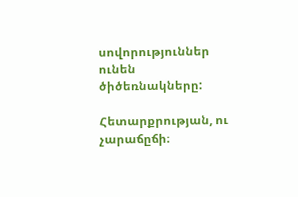սովորություններ ունեն ծիծեռնակները:

Հետարքրության, ու չարաճըճի։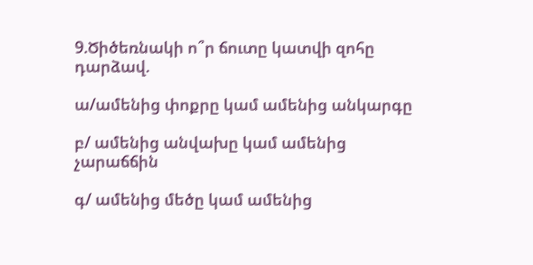9.Ծիծեռնակի ո՞ր ճուտը կատվի զոհը դարձավ.

ա/ամենից փոքրը կամ ամենից անկարգը

բ/ ամենից անվախը կամ ամենից չարաճճին

գ/ ամենից մեծը կամ ամենից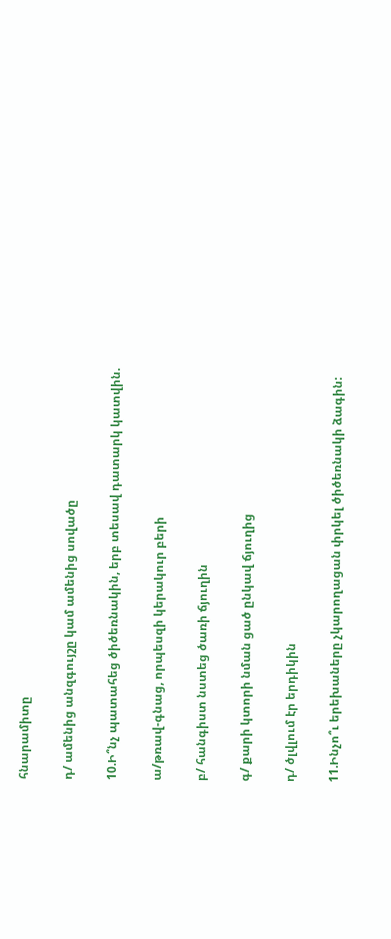հնարամիտը

դ/ ամենից անզգույշը կամ ամենից սովածը

10.Ի՞նչ պատահեց ծիծեռնակին, երբ տեսավ դատարկ կատվին.

ա/թռավ-գնաց, որպեսզի կերակուր բերի

բ/ հանգիստ նստեց ծառի ճյուղին

գ/ քարի կտորի նման ցած ընկավ ճյուղից

դ/ ծլվլում էր երդիկին

11.Ինչո՞ւ երեխաները չկարողացան փրկել ծիծեռնակի ձագին: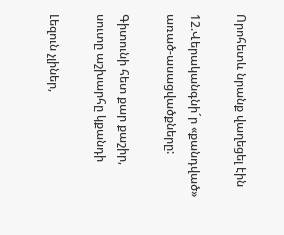Որոհետև նրանք վաղեցել էին

12.Վերականգնի´ր «քանդված» առած-ասացվածքները:

Գիտունի հետ քար քաշիր,               սուտը աշխարհը կքանդի

Լեզուն չլիներ,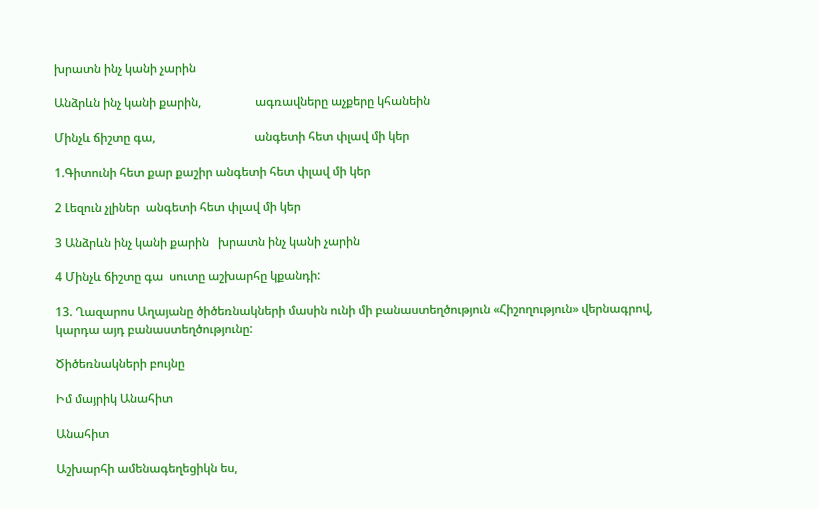խրատն ինչ կանի չարին

Անձրևն ինչ կանի քարին,                  ագռավները աչքերը կհանեին

Մինչև ճիշտը գա,                                 անգետի հետ փլավ մի կեր

1.Գիտունի հետ քար քաշիր անգետի հետ փլավ մի կեր

2 Լեզուն չլիներ  անգետի հետ փլավ մի կեր

3 Անձրևն ինչ կանի քարին   խրատն ինչ կանի չարին

4 Մինչև ճիշտը գա  սուտը աշխարհը կքանդի:

13. Ղազարոս Աղայանը ծիծեռնակների մասին ունի մի բանաստեղծություն «Հիշողություն» վերնագրով, կարդա այդ բանաստեղծությունը:

Ծիծեռնակների բույնը

Իմ մայրիկ Անահիտ

Անահիտ

Աշխարհի ամենագեղեցիկն ես,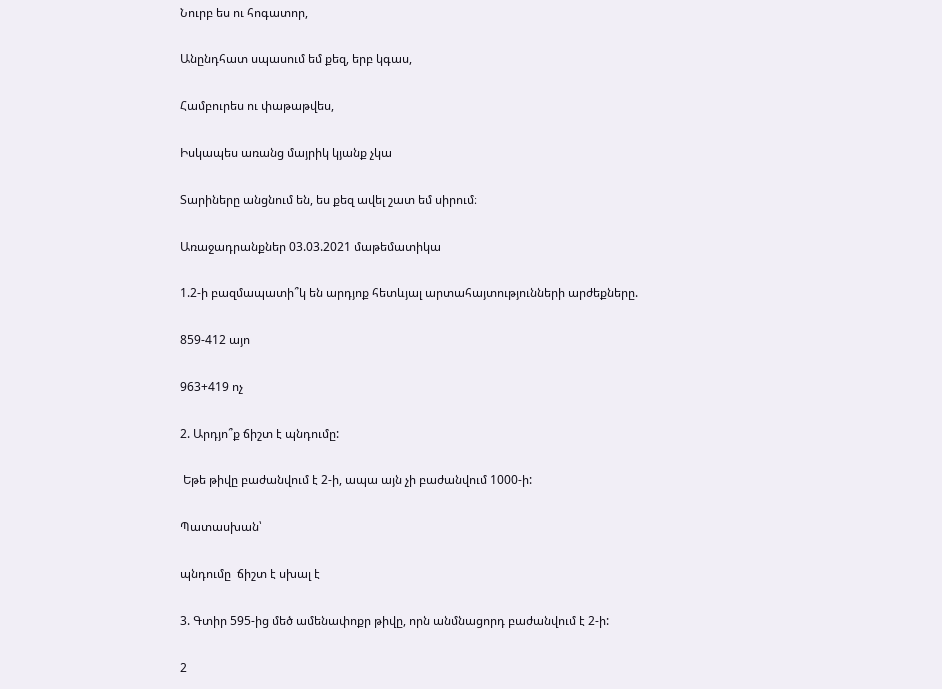Նուրբ ես ու հոգատոր,

Անընդհատ սպասում եմ քեզ, երբ կգաս,

Համբուրես ու փաթաթվես,

Իսկապես առանց մայրիկ կյանք չկա

Տարիները անցնում են, ես քեզ ավել շատ եմ սիրում։

Առաջադրանքներ 03.03.2021 մաթեմատիկա

1.2-ի բազմապատի՞կ են արդյոք հետևյալ արտահայտությունների արժեքները.

859-412 այո

963+419 ոչ

2. Արդյո՞ք ճիշտ է պնդումը:

 Եթե թիվը բաժանվում է 2-ի, ապա այն չի բաժանվում 1000-ի:

Պատասխան՝

պնդումը  ճիշտ է սխալ է

3. Գտիր 595-ից մեծ ամենափոքր թիվը, որն անմնացորդ բաժանվում է 2-ի:

2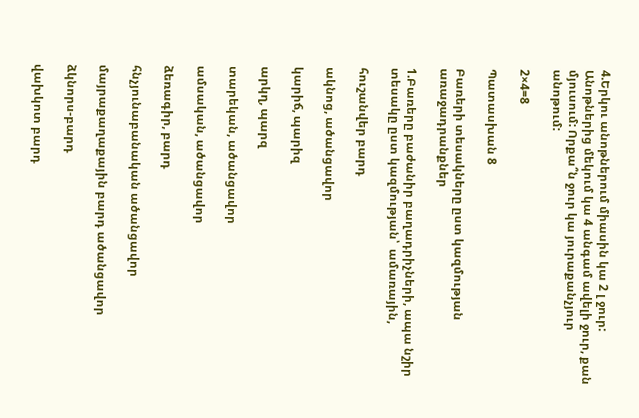4.Երկու անոթներում միասին կա 2 լ ջուր: Անոթներից մեկում կա 4 անգամ ավելի ջուր, քան մյուսում: Որքա՞ն ջուր կա յուրաքանչյուր անոթում:

2×4=8

Պատասխան 8

Բառերի տեսակները ըստ կազմության առաջադրանքներ

1.Բառերը բաժանիր բաղադրիչների, ապա նշիր տեսակը ըստ կազմության՝  ամառային,

հուշանվեր բարդ

ակնոց, ածանցավոր

կարիճ, պարիզ

արկղ, պարզ

տարեկան, ածանցավոր

ամսական, ածանցավոր

ձեռագիր, բարդ

հնչյունաբանական ածանցավոր

մայրաքաղաքային բարդ ածանցավոր

ձկնորս-բարդ

վախկոտ բարդ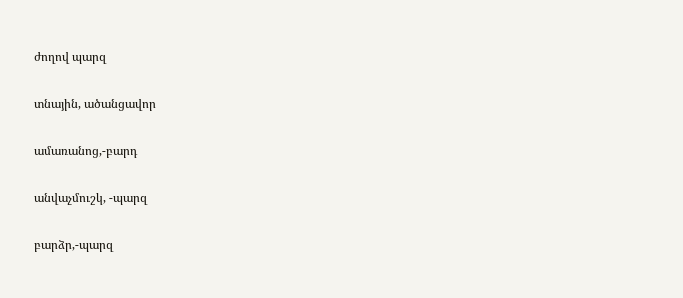ժողով պարզ

տնային, ածանցավոր

ամառանոց,-բարդ

անվաչմուշկ, -պարզ

բարձր,-պարզ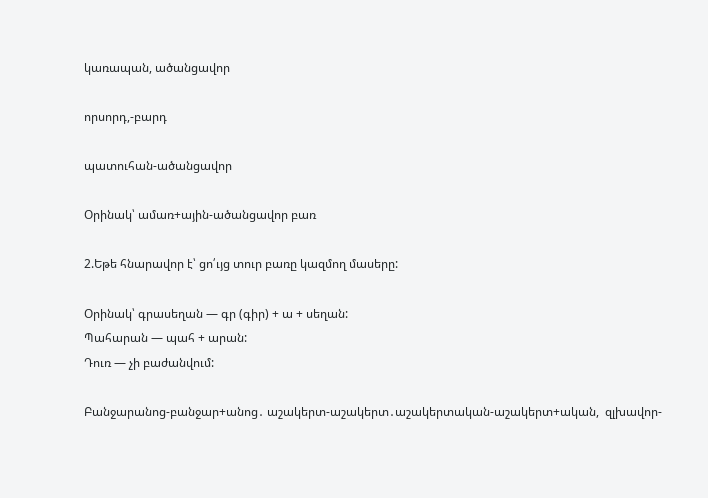կառապան, ածանցավոր

որսորդ,-բարդ

պատուհան-ածանցավոր

Օրինակ՝ ամառ+ային-ածանցավոր բառ

2.Եթե հնարավոր է՝ ցո՛ւյց տուր բառը կազմող մասերը:

Օրինակ՝ գրասեղան — գր (գիր) + ա + սեղան:
Պահարան — պահ + արան:
Դուռ — չի բաժանվում:

Բանջարանոց-բանջար+անոց․ աշակերտ-աշակերտ․աշակերտական-աշակերտ+ական,  զլխավոր-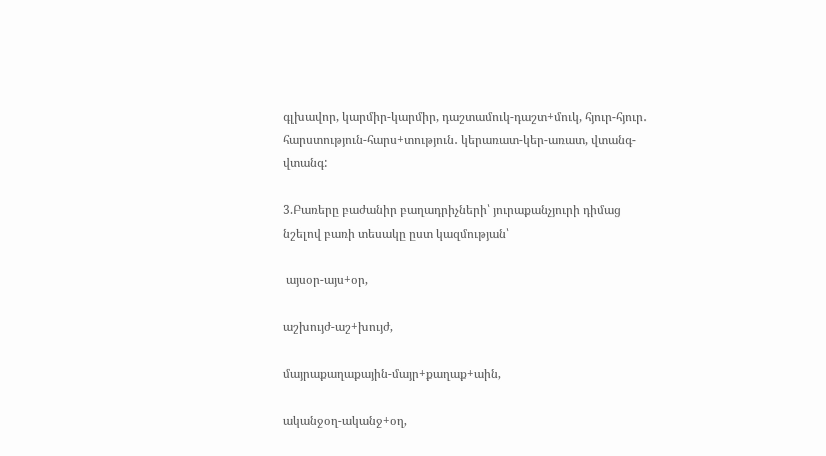գլխավոր, կարմիր-կարմիր, դաշտամուկ-դաշտ+մուկ, հյուր-հյուր․ հարստություն-հարս+տություն․ կերառատ-կեր-առատ, վտանգ-վտանգ:

3.Բառերը բաժանիր բաղադրիչների՝ յուրաքանչյուրի դիմաց նշելով բառի տեսակը ըստ կազմության՝

 այսօր-այս+օր,

աշխույժ-աշ+խույժ,

մայրաքաղաքային-մայր+քաղաք+աին,

ականջօղ-ականջ+օղ,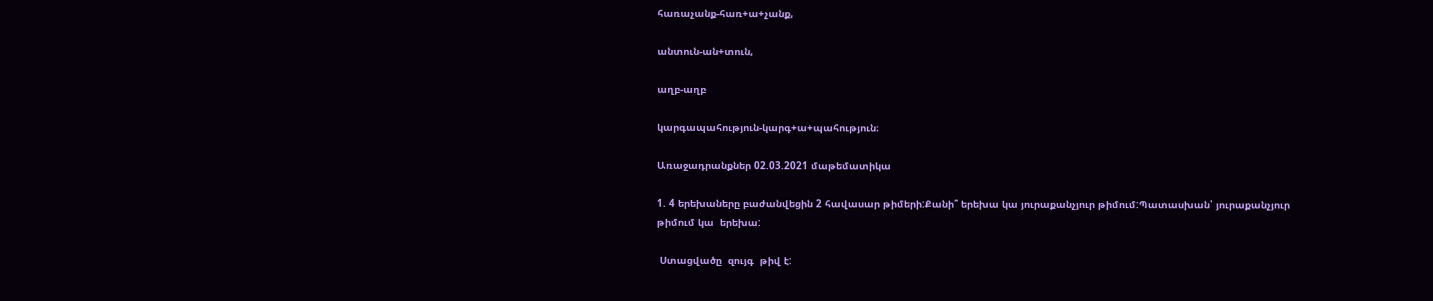հառաչանք-հառ+ա+չանք,

անտուն-ան+տուն,

աղբ-աղբ

կարգապահություն-կարգ+ա+պահություն։

Առաջադրանքներ 02.03.2021 մաթեմատիկա

1. 4 երեխաները բաժանվեցին 2 հավասար թիմերի:Քանի՞ երեխա կա յուրաքանչյուր թիմում:Պատասխան՝ յուրաքանչյուր թիմում կա  երեխա:

 Ստացվածը  զույգ  թիվ է: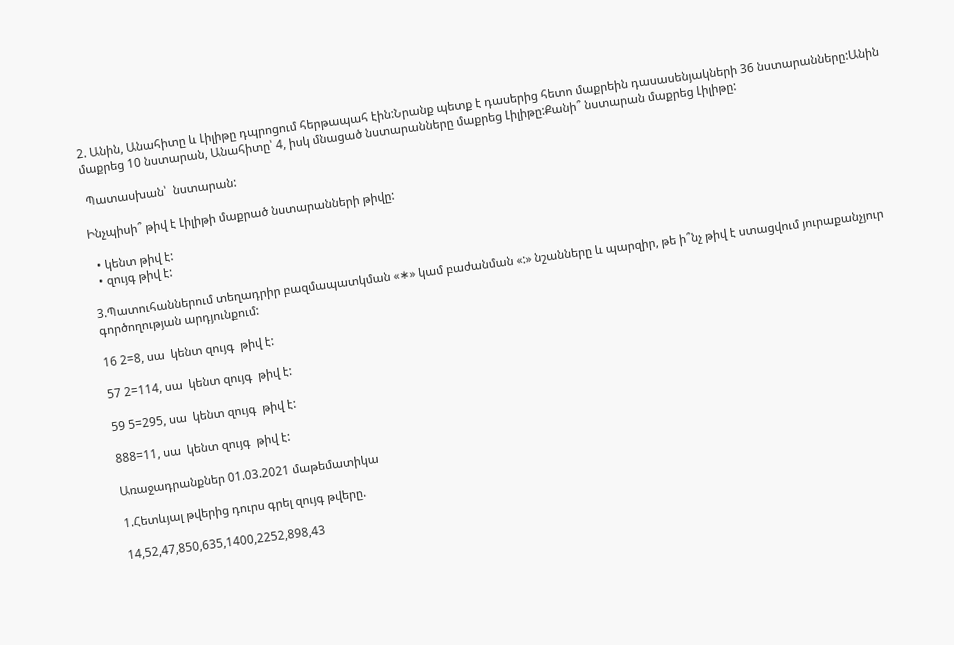2. Անին, Անահիտը և Լիլիթը դպրոցում հերթապահ էին:Նրանք պետք է դասերից հետո մաքրեին դասասենյակների 36 նստարանները:Անին մաքրեց 10 նստարան, Անահիտը՝ 4, իսկ մնացած նստարանները մաքրեց Լիլիթը:Քանի՞ նստարան մաքրեց Լիլիթը:

 Պատասխան՝  նստարան:

Ինչպիսի՞ թիվ է Լիլիթի մաքրած նստարանների թիվը:

  • կենտ թիվ է:
  • զույգ թիվ է:

3.Պատուհաններում տեղադրիր բազմապատկման «∗» կամ բաժանման «:» նշանները և պարզիր, թե ի՞նչ թիվ է ստացվում յուրաքանչյուր գործողության արդյունքում:

16 2=8, սա  կենտ զույգ  թիվ է:

57 2=114, սա  կենտ զույգ  թիվ է:

59 5=295, սա  կենտ զույգ  թիվ է:

888=11, սա  կենտ զույգ  թիվ է:

Առաջադրանքներ 01.03.2021 մաթեմատիկա

1.Հետևյալ թվերից դուրս գրել զույգ թվերը.

14,52,47,850,635,1400,2252,898,43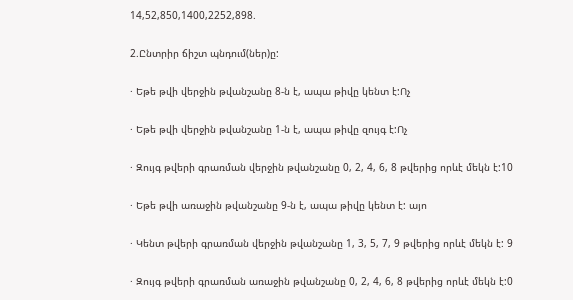14,52,850,1400,2252,898.

2.Ընտրիր ճիշտ պնդում(ներ)ը:

· Եթե թվի վերջին թվանշանը 8-ն է, ապա թիվը կենտ է:Ոչ

· Եթե թվի վերջին թվանշանը 1-ն է, ապա թիվը զույգ է:Ոչ

· Զույգ թվերի գրառման վերջին թվանշանը 0, 2, 4, 6, 8 թվերից որևէ մեկն է:10

· Եթե թվի առաջին թվանշանը 9-ն է, ապա թիվը կենտ է: այո

· Կենտ թվերի գրառման վերջին թվանշանը 1, 3, 5, 7, 9 թվերից որևէ մեկն է: 9

· Զույգ թվերի գրառման առաջին թվանշանը 0, 2, 4, 6, 8 թվերից որևէ մեկն է:0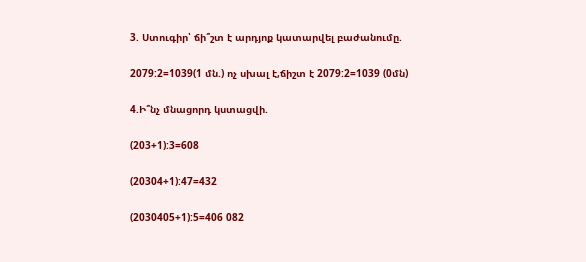3. Ստուգիր՝ ճի՞շտ է արդյոք կատարվել բաժանումը.

2079:2=1039(1 մն.) ոչ սխալ է,ճիշտ է 2079:2=1039 (0մն)

4.Ի՞նչ մնացորդ կստացվի.

(203+1):3=608

(20304+1):47=432

(2030405+1):5=406 082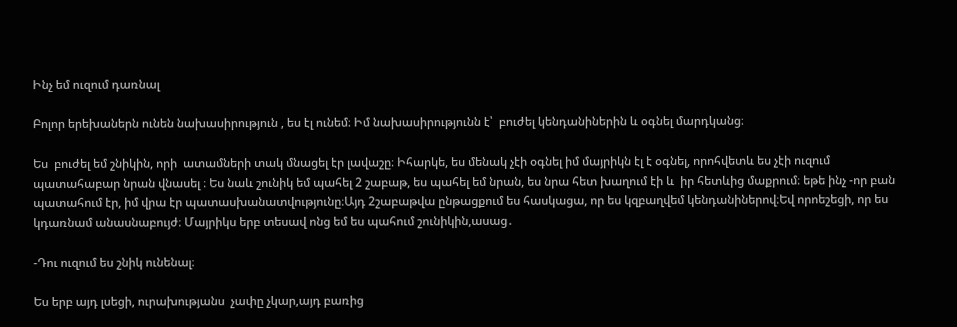Ինչ եմ ուզում դառնալ

Բոլոր երեխաներն ունեն նախասիրություն , ես էլ ունեմ։ Իմ նախասիրությունն է՝  բուժել կենդանիներին և օգնել մարդկանց։

Ես  բուժել եմ շնիկին, որի  ատամների տակ մնացել էր լավաշը։ Իհարկե, ես մենակ չէի օգնել իմ մայրիկն էլ է օգնել, որոհվետև ես չէի ուզում պատահաբար նրան վնասել ։ Ես նաև շունիկ եմ պահել 2 շաբաթ, ես պահել եմ նրան, ես նրա հետ խաղում էի և  իր հետևից մաքրում։ եթե ինչ -որ բան պատահում էր, իմ վրա էր պատասխանատվությունը։Այդ 2շաբաթվա ընթացքում ես հասկացա, որ ես կզբաղվեմ կենդանիներով։Եվ որոեշեցի, որ ես կդառնամ անասնաբույժ։ Մայրիկս երբ տեսավ ոնց եմ ես պահում շունիկին,ասաց․

-Դու ուզում ես շնիկ ունենալ։

Ես երբ այդ լսեցի, ուրախությանս  չափը չկար,այդ բառից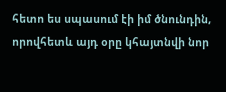հետո ես սպասում էի իմ ծնունդին, որովհետև այդ օրը կհայտնվի նոր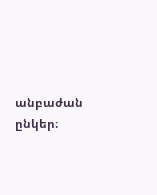անբաժան ընկեր։